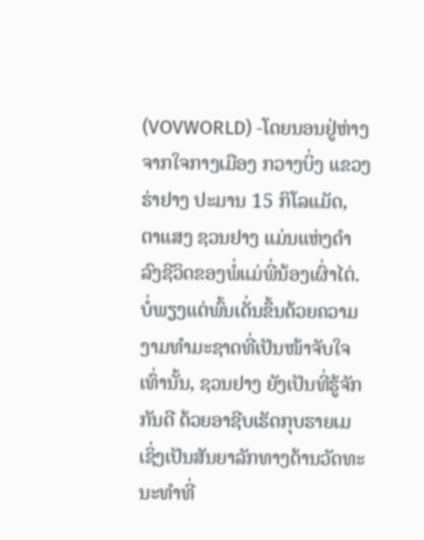(VOVWORLD) -ໂດຍນອນຢູ່ຫ່າງຈາກໃຈກາງເມືອງ ກວາງບິ່ງ ແຂວງ ຮ່າຢາງ ປະມານ 15 ກິໂລແມັດ, ຕາແສງ ຊວນຢາງ ແມ່ນແຫ່ງດຳລົງຊີວິດຂອງພໍ່ແມ່ພີ່ນ້ອງເຜົ່າໄຕ່. ບໍ່ພຽງແຕ່ພົ້ນເດັ່ນຂຶ້ນດ້ວຍຄວາມງາມທຳມະຊາດທີ່ເປັນໜ້າຈັບໃຈເທົ່ານັ້ນ, ຊວນຢາງ ຍັງເປັນທີ່ຮູ້ຈັກກັນດີ ດ້ວຍອາຊີບເຮັດກຸບຮາຍເມ ເຊິ່ງເປັນສັນຍາລັກທາງດ້ານວັດທະນະທຳທີ່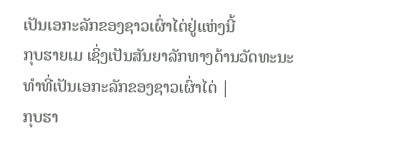ເປັນເອກະລັກຂອງຊາວເຜົ່າໄຕ່ຢູ່ແຫ່ງນີ້
ກຸບຮາຍເມ ເຊິ່ງເປັນສັນຍາລັກທາງດ້ານວັດທະນະທຳທີ່ເປັນເອກະລັກຂອງຊາວເຜົ່າໄຕ່ |
ກຸບຮາ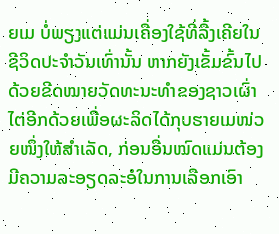ຍເມ ບໍ່ພຽງແຕ່ແມ່ນເຄື່ອງໃຊ້ທີ່ລື້ງເຄີຍໃນຊີວິດປະຈຳວັນເທົ່ານັ້ນ ຫາກຍັງເຂັ້ມຂົ້ນໄປດ້ວຍຂີດໝາຍວັດທະນະທຳຂອງຊາວເຜົ່າໄຕ່ອີກດ້ວຍເພື່ອຜະລິດໄດ້ກຸບຮາຍເມໜ່ວຍໜຶ່ງໃຫ້ສຳເລັດ, ກ່ອນອື່ນໝົດແມ່ນຕ້ອງມີຄວາມລະອຽດລະອໍໃນການເລືອກເອົາ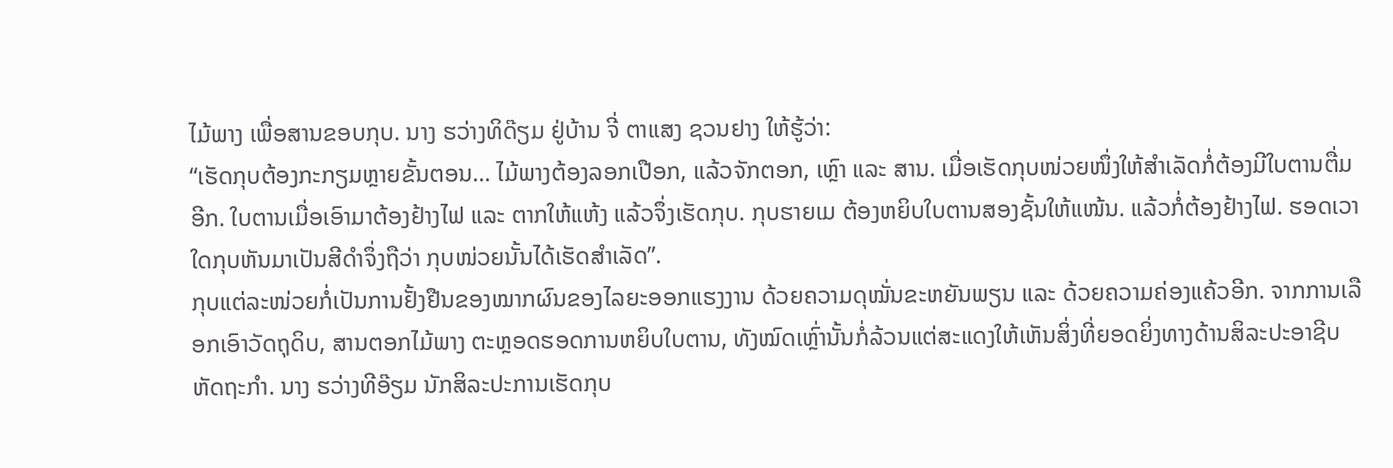ໄມ້ພາງ ເພື່ອສານຂອບກຸບ. ນາງ ຮວ່າງທິດ໊ຽມ ຢູ່ບ້ານ ຈີ່ ຕາແສງ ຊວນຢາງ ໃຫ້ຮູ້ວ່າ:
“ເຮັດກຸບຕ້ອງກະກຽມຫຼາຍຂັ້ນຕອນ… ໄມ້ພາງຕ້ອງລອກເປືອກ, ແລ້ວຈັກຕອກ, ເຫຼົາ ແລະ ສານ. ເມື່ອເຮັດກຸບໜ່ວຍໜຶ່ງໃຫ້ສຳເລັດກໍ່ຕ້ອງມີໃບຕານຕື່ມອີກ. ໃບຕານເມື່ອເອົາມາຕ້ອງຢ້າງໄຟ ແລະ ຕາກໃຫ້ແຫ້ງ ແລ້ວຈຶ່ງເຮັດກຸບ. ກຸບຮາຍເມ ຕ້ອງຫຍິບໃບຕານສອງຊັ້ນໃຫ້ແໜ້ນ. ແລ້ວກໍ່ຕ້ອງຢ້າງໄຟ. ຮອດເວາໃດກຸບຫັນມາເປັນສີດຳຈຶ່ງຖືວ່າ ກຸບໜ່ວຍນັ້ນໄດ້ເຮັດສຳເລັດ”.
ກຸບແຕ່ລະໜ່ວຍກໍ່ເປັນການຢັ້ງຢືນຂອງໝາກຜົນຂອງໄລຍະອອກແຮງງານ ດ້ວຍຄວາມດຸໝັ່ນຂະຫຍັນພຽນ ແລະ ດ້ວຍຄວາມຄ່ອງແຄ້ວອີກ. ຈາກການເລືອກເອົາວັດຖຸດິບ, ສານຕອກໄມ້ພາງ ຕະຫຼອດຮອດການຫຍິບໃບຕານ, ທັງໝົດເຫຼົ່ານັ້ນກໍ່ລ້ວນແຕ່ສະແດງໃຫ້ເຫັນສິ່ງທີ່ຍອດຍິ່ງທາງດ້ານສິລະປະອາຊີບຫັດຖະກຳ. ນາງ ຮວ່າງທີອ໊ຽມ ນັກສິລະປະການເຮັດກຸບ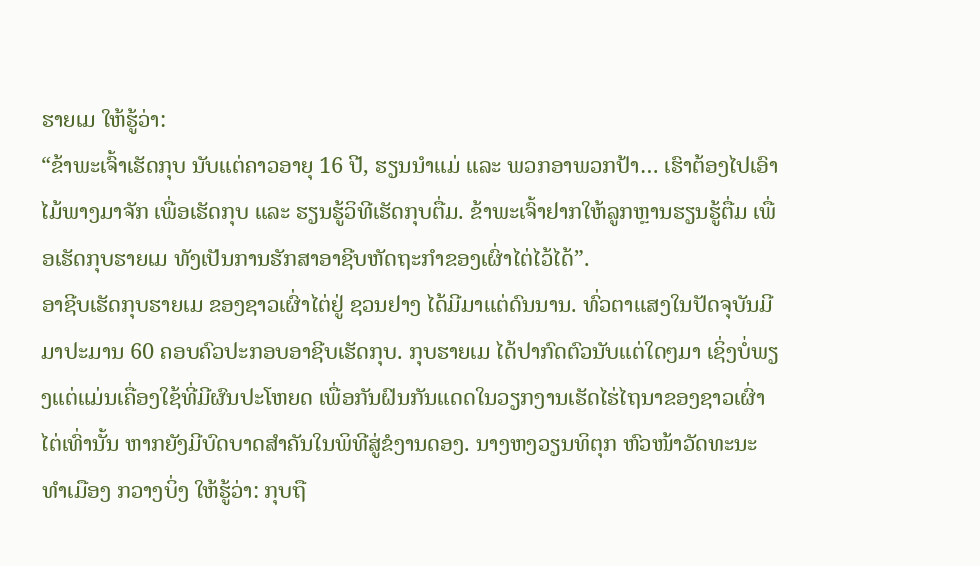ຮາຍເມ ໃຫ້ຮູ້ວ່າ:
“ຂ້າພະເຈົ້າເຮັດກຸບ ນັບແຕ່ຄາວອາຍຸ 16 ປີ, ຮຽນນຳແມ່ ແລະ ພວກອາພວກປ້າ… ເຮົາຕ້ອງໄປເອົາໄມ້ພາງມາຈັກ ເພື່ອເຮັດກຸບ ແລະ ຮຽນຮູ້ວິທີເຮັດກຸບຕື່ມ. ຂ້າພະເຈົ້າຢາກໃຫ້ລູກຫຼານຮຽນຮູ້ຕື່ມ ເພື່ອເຮັດກຸບຮາຍເມ ທັງເປັນການຮັກສາອາຊີບຫັດຖະກຳຂອງເຜົ່າໄຕ່ໄວ້ໄດ້”.
ອາຊີບເຮັດກຸບຮາຍເມ ຂອງຊາວເຜົ່າໄຕ່ຢູ່ ຊວນຢາງ ໄດ້ມີມາແຕ່ດົນນານ. ທົ່ວຕາແສງໃນປັດຈຸບັນມີມາປະມານ 60 ຄອບຄົວປະກອບອາຊີບເຮັດກຸບ. ກຸບຮາຍເມ ໄດ້ປາກົດຕົວນັບແຕ່ໃດໆມາ ເຊິ່ງບໍ່ພຽງແຕ່ແມ່ນເຄື່ອງໃຊ້ທີ່ມີຜົນປະໂຫຍດ ເພື່ອກັນຝົນກັນແດດໃນວຽກງານເຮັດໄຮ່ໄຖນາຂອງຊາວເຜົ່າໄຕ່ເທົ່ານັ້ນ ຫາກຍັງມີບົດບາດສຳຄັນໃນພິທີສູ່ຂໍງານດອງ. ນາງຫງວຽນທິຕຸກ ຫົວໜ້າວັດທະນະທຳເມືອງ ກວາງບິ່ງ ໃຫ້ຮູ້ວ່າ: ກຸບຖື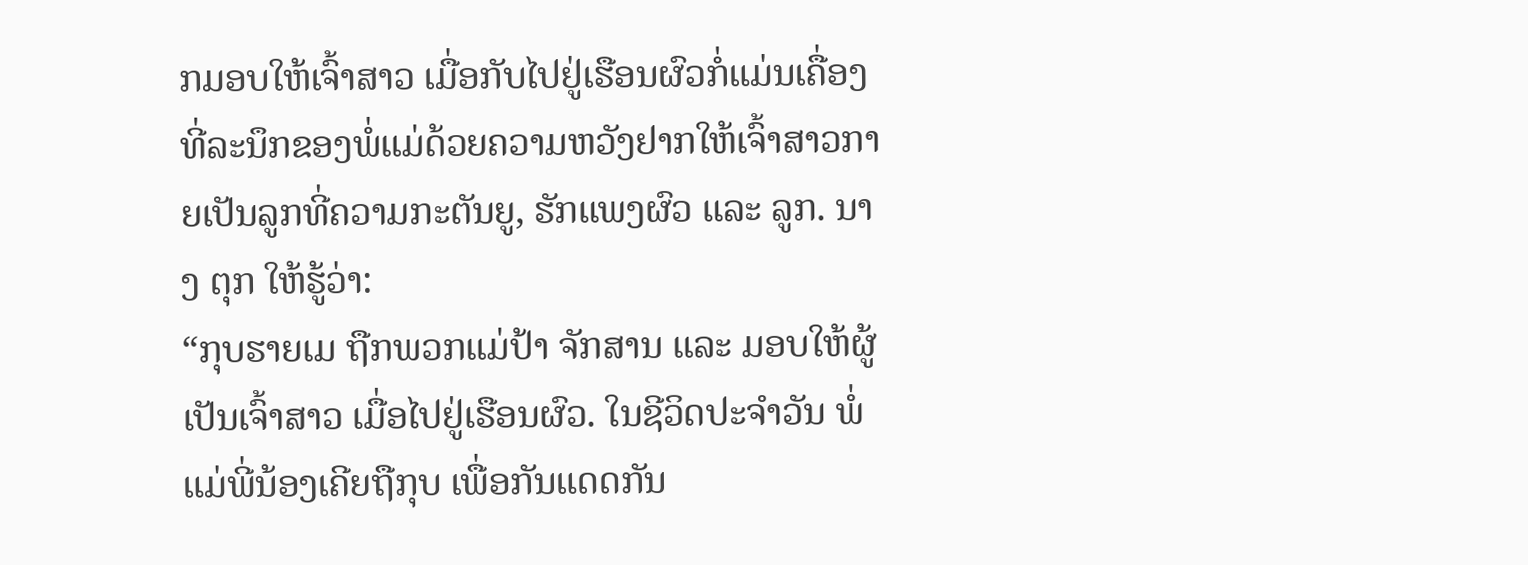ກມອບໃຫ້ເຈົ້າສາວ ເມື່ອກັບໄປຢູ່ເຮືອນຜົວກໍ່ແມ່ນເຄື່ອງທີ່ລະນຶກຂອງພໍ່ແມ່ດ້ວຍຄວາມຫວັງຢາກໃຫ້ເຈົ້າສາວກາຍເປັນລູກທີ່ຄວາມກະຕັນຍູ, ຮັກແພງຜົວ ແລະ ລູກ. ນາງ ຕຸກ ໃຫ້ຮູ້ວ່າ:
“ກຸບຮາຍເມ ຖືກພວກແມ່ປ້າ ຈັກສານ ແລະ ມອບໃຫ້ຜູ້ເປັນເຈົ້າສາວ ເມື່ອໄປຢູ່ເຮືອນຜົວ. ໃນຊີວິດປະຈຳວັນ ພໍ່ແມ່ພີ່ນ້ອງເຄີຍຖືກຸບ ເພື່ອກັນແດດກັນ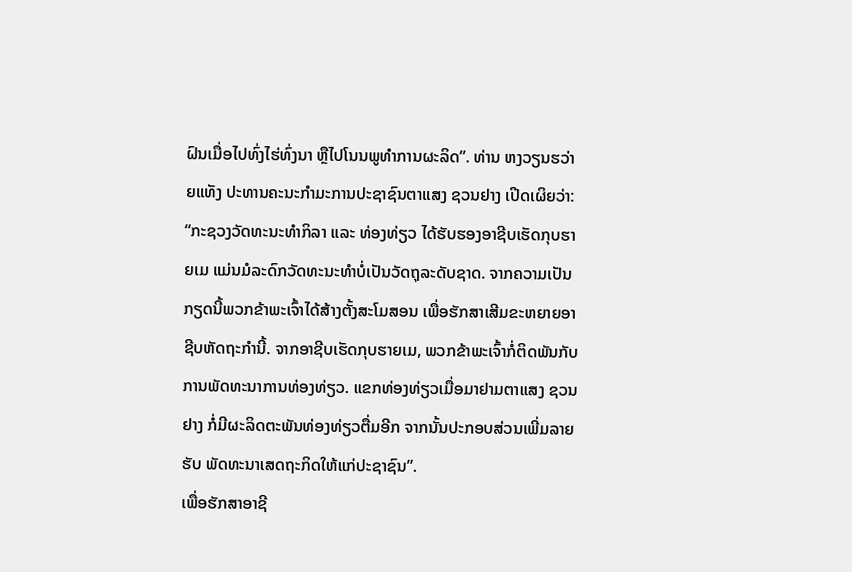ຝົນເມື່ອໄປທົ່ງໄຮ່ທົ່ງນາ ຫຼືໄປໂນນພູທຳການຜະລິດ”. ທ່ານ ຫງວຽນຮວ່າຍແທັງ ປະທານຄະນະກຳມະການປະຊາຊົນຕາແສງ ຊວນຢາງ ເປີດເຜິຍວ່າ:
“ກະຊວງວັດທະນະທຳກິລາ ແລະ ທ່ອງທ່ຽວ ໄດ້ຮັບຮອງອາຊີບເຮັດກຸບຮາຍເມ ແມ່ນມໍລະດົກວັດທະນະທຳບໍ່ເປັນວັດຖຸລະດັບຊາດ. ຈາກຄວາມເປັນກຽດນີ້ພວກຂ້າພະເຈົ້າໄດ້ສ້າງຕັ້ງສະໂມສອນ ເພື່ອຮັກສາເສີມຂະຫຍາຍອາຊີບຫັດຖະກຳນີ້. ຈາກອາຊີບເຮັດກຸບຮາຍເມ, ພວກຂ້າພະເຈົ້າກໍ່ຕິດພັນກັບການພັດທະນາການທ່ອງທ່ຽວ. ແຂກທ່ອງທ່ຽວເມື່ອມາຢາມຕາແສງ ຊວນຢາງ ກໍ່ມີຜະລິດຕະພັນທ່ອງທ່ຽວຕື່ມອີກ ຈາກນັ້ນປະກອບສ່ວນເພີ່ມລາຍຮັບ ພັດທະນາເສດຖະກິດໃຫ້ແກ່ປະຊາຊົນ”.
ເພື່ອຮັກສາອາຊີ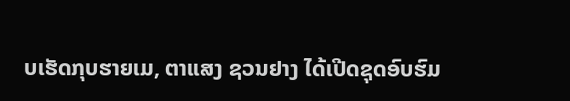ບເຮັດກຸບຮາຍເມ, ຕາແສງ ຊວນຢາງ ໄດ້ເປີດຊຸດອົບຮົມ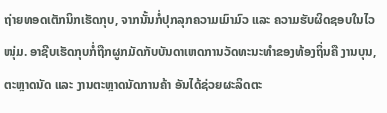ຖ່າຍທອດເຕັກນິກເຮັດກຸບ, ຈາກນັ້ນກໍ່ປຸກລຸກຄວາມເມົາມົວ ແລະ ຄວາມຮັບຜິດຊອບໃນໄວໜຸ່ມ. ອາຊີບເຮັດກຸບກໍ່ຖືກຜູກມັດກັບບັນດາເຫດການວັດທະນະທຳຂອງທ້ອງຖິ່ນຄື ງານບຸນ, ຕະຫຼາດນັດ ແລະ ງານຕະຫຼາດນັດການຄ້າ ອັນໄດ້ຊ່ວຍຜະລິດຕະ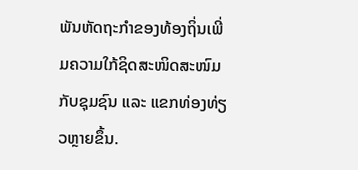ພັນຫັດຖະກຳຂອງທ້ອງຖິ່ນເພີ່ມຄວາມໃກ້ຊິດສະໜິດສະໜົມກັບຊຸມຊົນ ແລະ ແຂກທ່ອງທ່ຽວຫຼາຍຂຶ້ນ.